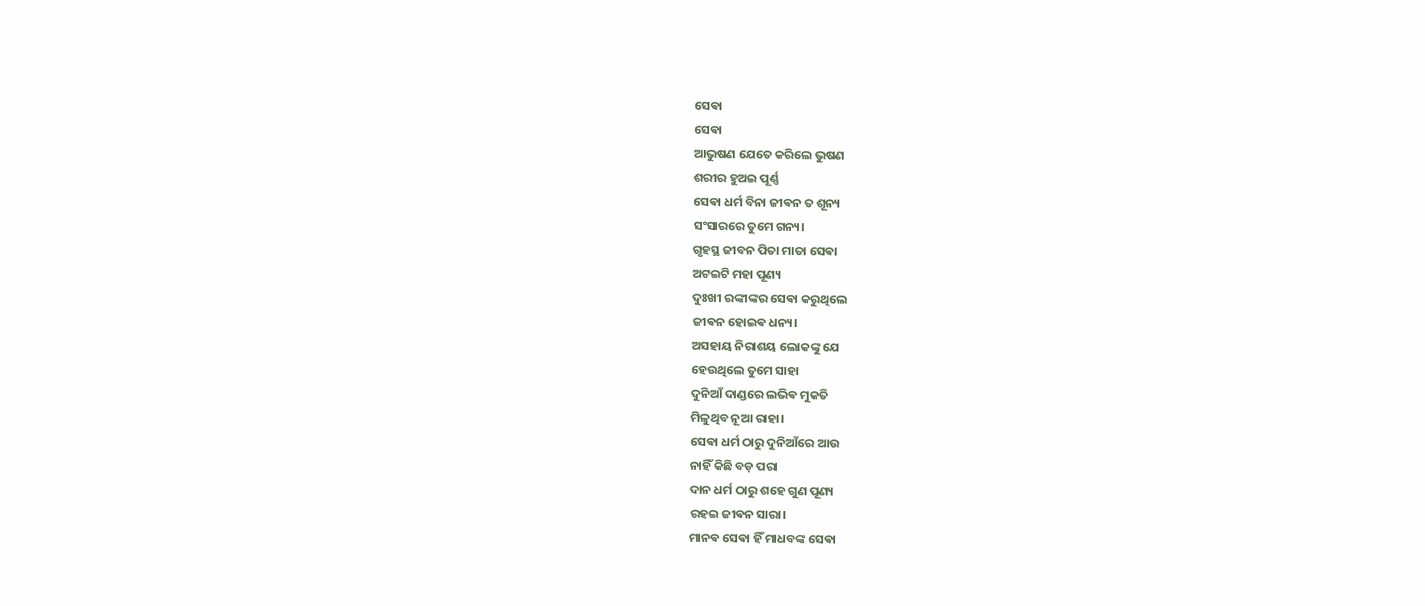ସେଵା
ସେଵା
ଆଭୁଷଣ ଯେତେ କରିଲେ ଭୁଷଣ
ଶରୀର ହୁଅଇ ପୂର୍ଣ୍ଣ
ସେଵା ଧର୍ମ ବିନା ଜୀଵନ ତ ଶୂନ୍ୟ
ସଂସାରରେ ତୁମେ ଗନ୍ୟ।
ଗୃହସ୍ଥ ଜୀବନ ପିତା ମାତା ସେଵା
ଅଟଇଟି ମହା ପୂଣ୍ୟ
ଦୁଃଖୀ ରଙ୍କୀଙ୍କର ସେଵା କରୁଥିଲେ
ଜୀଵନ ହୋଇଵ ଧନ୍ୟ।
ଅସହାୟ ନିରାଶୟ ଲୋକଙ୍କୁ ଯେ
ହେଉଥିଲେ ତୁମେ ସାହା
ଦୁନିଆଁ ଦାଣ୍ଡରେ ଲଭିଵ ମୁକତି
ମିଳୁଥିବ ନୂଆ ରାହା।
ସେଵା ଧର୍ମ ଠାରୁ ଦୁନିଆଁରେ ଆଉ
ନାହିଁ କିଛି ବଡ଼ ପରା
ଦାନ ଧର୍ମ ଠାରୁ ଶହେ ଗୁଣ ପୂଣ୍ୟ
ରହଇ ଜୀଵନ ସାରା।
ମାନଵ ସେଵା ହିଁ ମାଧବଙ୍କ ସେଵା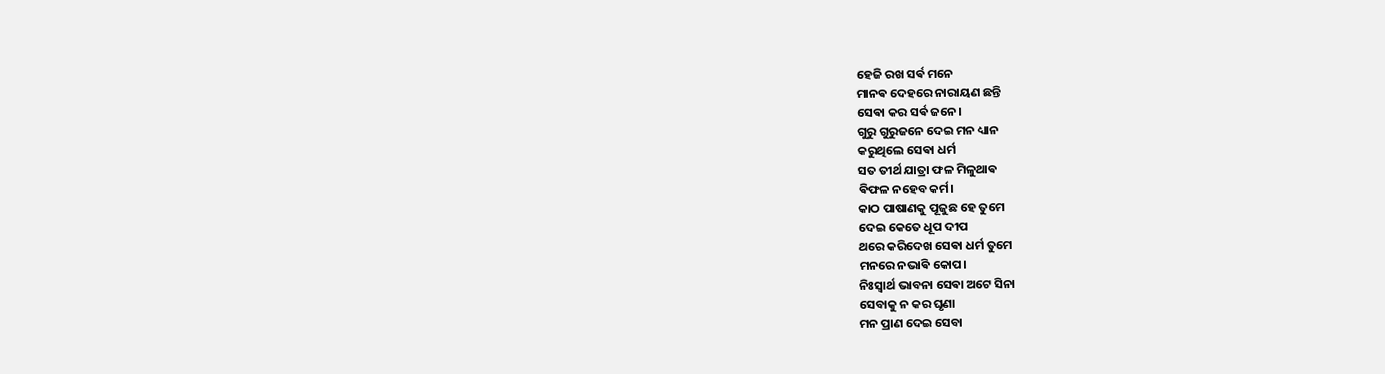ହେଜି ରଖ ସର୍ଵ ମନେ
ମାନଵ ଦେହରେ ନାରାୟଣ ଛନ୍ତି
ସେଵା କର ସର୍ଵ ଜନେ।
ଗୁରୁ ଗୁରୁଜନେ ଦେଇ ମନ ଧ୍ୟାନ
କରୁଥିଲେ ସେଵା ଧର୍ମ
ସତ ତୀର୍ଥ ଯାତ୍ରା ଫଳ ମିଳୁଥାଵ
ଵିଫଳ ନହେବ କର୍ମ।
କାଠ ପାଷାଣକୁ ପୂଜୁଛ ହେ ତୁମେ
ଦେଇ କେତେ ଧୂପ ଦୀପ
ଥରେ କରିଦେଖ ସେଵା ଧର୍ମ ତୁମେ
ମନରେ ନଭାଵି କୋପ।
ନିଃସ୍ଵାର୍ଥ ଭାବନା ସେଵା ଅଟେ ସିନା
ସେବାକୁ ନ କର ଘୃଣା
ମନ ପ୍ରାଣ ଦେଇ ସେବା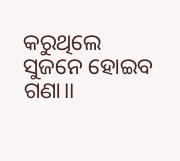କରୁଥିଲେ
ସୁଜନେ ହୋଇବ ଗଣା।।